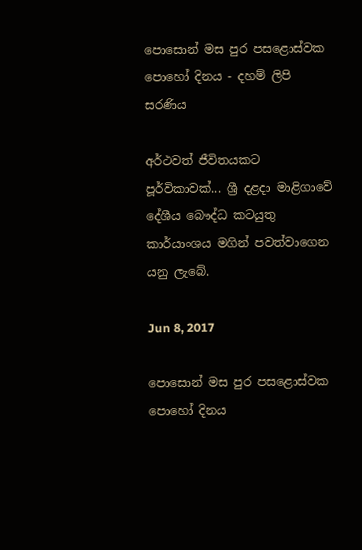පොසොන් මස පුර පසළොස්වක පොහෝ දිනය - දහම් ලිපි සරණිය

අර්ථවත් ජීවිතයකට පූර්විකාවක්... ශ්‍රී දළදා මාළිගාවේ දේශීය බෞද්ධ කටයුතු කාර්යාංශය මගින් පවත්වාගෙන යනු ලැබේ.

Jun 8, 2017

පොසොන් මස පුර පසළොස්වක පොහෝ දිනය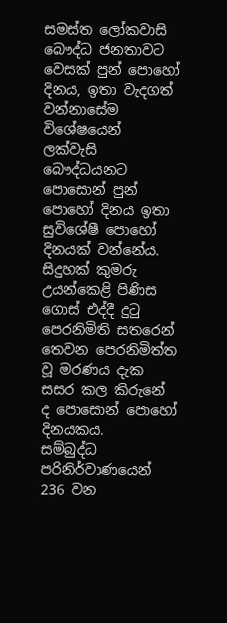සමස්ත ලෝකවාසි බෞද්ධ ජනතාවට වෙසක් පුන් පොහෝ දිනය, ඉතා වැදගත් වන්නාසේම විශේෂයෙන් ලක්වැසි බෞද්ධයනට පොසොන් පුන් පොහෝ දිනය ඉතා සුවිශේෂී පොහෝ දිනයක් වන්නේය. සිදුහක් කුමරු උයන්කෙළි පිණිස ගොස් එද්දී දුටු පෙරනිමිති සතරෙන් තෙවන පෙරනිමිත්ත වූ මරණය දැක සසර කල කිරුනේ ද පොසොන් පොහෝ දිනයකය.
සම්බුද්ධ පරිනිර්වාණයෙන් 236 වන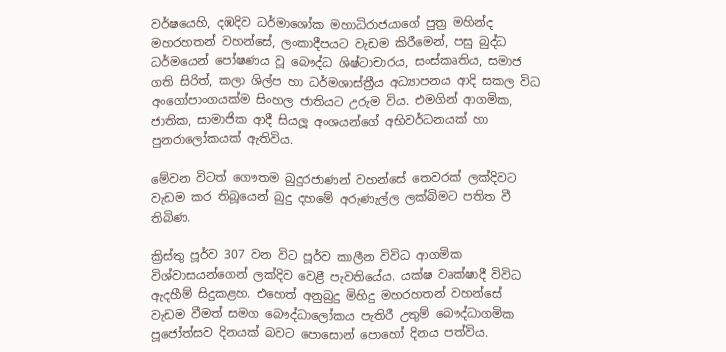වර්ෂයෙහි, දඹදිව ධර්මාශෝක මහාධිරාජයාගේ පුත්‍ර මහින්ද මහරහතන් වහන්සේ, ලංකාදීපයට වැඩම කිරීමෙන්, පසු බුද්ධ ධර්මයෙන් පෝෂණය වූ බෞද්ධ ශිෂ්ටාචාරය, සංස්කෘතිය, සමාජ ගති සිරිත්, කලා ශිල්ප හා ධර්මශාස්ත්‍රීය අධ්‍යාපනය ආදි සකල විධ අංගෝපාංගයක්ම සිංහල ජාතියට උරුම විය. එමගින් ආගමික, ජාතික, සාමාජික ආදී සියලූ අංශයන්ගේ අභිවර්ධනයක් හා පුනරාලෝකයක් ඇතිවිය.

මේවන විටත් ගෞතම බුදුරජාණන් වහන්සේ තෙවරක් ලක්දිවට වැඩම කර තිබූයෙන් බුදු දහමේ අරුණැල්ල ලක්බිමට පතිත වී තිබිණ.

ක්‍රිස්තු පූර්ව 307 වන විට පූර්ව කාලීන විවිධ ආගමික විශ්වාසයන්ගෙන් ලක්දිව වෙළී පැවතියේය. යක්ෂ වෘක්ෂාදී විවිධ ඇදහීම් සිදුකළහ. එහෙත් අනුබුදු මිහිදු මහරහතන් වහන්සේ වැඩම වීමත් සමග බෞද්ධාලෝකය පැතිරී උතුම් බෞද්ධාගමික පූජෝත්සව දිනයක් බවට පොසොන් පොහෝ දිනය පත්විය.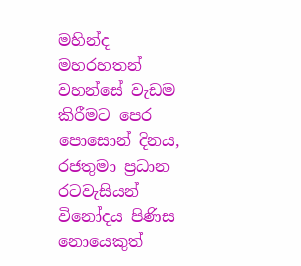මහින්ද මහරහතන් වහන්සේ වැඩම කිරීමට පෙර පොසොන් දිනය, රජතුමා ප්‍රධාන රටවැසියන් විනෝදය පිණිස නොයෙකුත්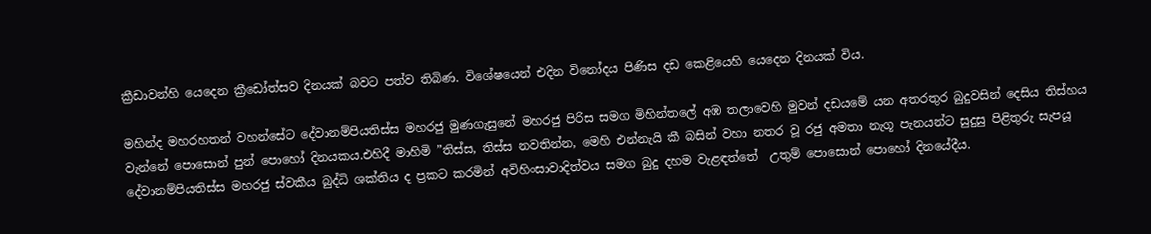ක්‍රීඩාවන්හි යෙදෙන ක්‍රීඩෝත්සව දිනයක් බවට පත්ව තිබිණ. විශේෂයෙන් එදින විනෝදය පිණිස දඩ කෙළියෙහි යෙදෙන දිනයක් විය.

මහින්ද මහරහතන් වහන්සේට දේවානම්පියතිස්ස මහරජු මුණගැසුනේ මහරජු පිරිස සමග මිහින්තලේ අඹ තලාවෙහි මුවන් දඩයමේ යන අතරතුර බුදුවසින් දෙසිය තිස්හය වැන්නේ පොසොන් පුන් පොහෝ දිනයකය.එහිදී මාහිමි ”තිස්ස, තිස්ස නවතින්න, මෙහි එන්නැයි කී බසින් වහා නතර වූ රජු අමතා නැගූ පැනයන්ට සුදුසු පිළිතුරු සැපයූ දේවානම්පියතිස්ස මහරජු ස්වකීය බුද්ධි ශක්තිය ද ප්‍රකට කරමින් අවිහිංසාවාදිත්වය සමග බුදු දහම වැළඳත්තේ  උතුම් පොසොන් පොහෝ දිනයේදීය.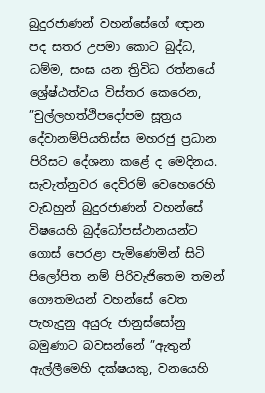බුදුරජාණන් වහන්සේගේ ඥාන පද සතර උපමා කොට බුද්ධ, ධම්ම, සංඝ යන ත්‍රිවිධ රත්නයේ ශ්‍රේෂ්ඨත්වය විස්තර කෙරෙන, ”චුල්ලහත්ථිපදෝපම සූත්‍රය දේවානම්පියතිස්ස මහරජු ප්‍රධාන පිරිසට දේශනා කළේ ද මෙදිනය. සැවැත්නුවර දෙව්රම් වෙහෙරෙහි වැඩහුන් බුදුරජාණන් වහන්සේ විෂයෙහි බුද්ධෝපස්ථානයන්ට ගොස් පෙරළා පැමිණෙමින් සිටි පිලෝපිත නම් පිරිවැජිතෙම තමන් ගෞතමයන් වහන්සේ වෙත පැහැදුනු අයුරු ජානුස්සෝනු බමුණාට බවසන්නේ ”ඇතුන් ඇල්ලීමෙහි දක්ෂයකු, වනයෙහි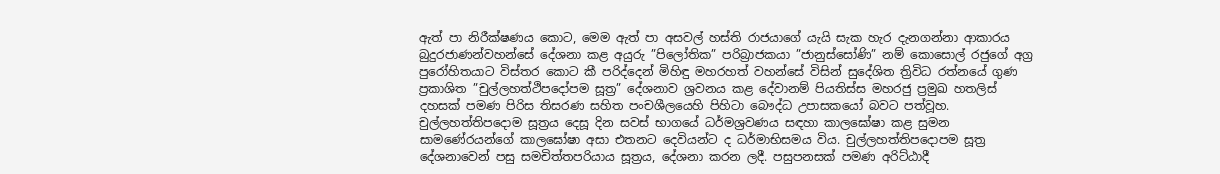ඇත් පා නිරීක්ෂණය කොට, මෙම ඇත් පා අසවල් හස්ති රාජයාගේ යැයි සැක හැර දැනගන්නා ආකාරය බුදුරජාණන්වහන්සේ දේශනා කළ අයුරු ”පිලෝතික” පරිබ්‍රාජකයා ”ජානුස්සෝණි” නම් කොසොල් රජුගේ අග්‍ර පුරෝහිතයාට විස්තර කොට කී පරිද්දෙන් මිහිඳු මහරහත් වහන්සේ විසින් සුදේශිත ත්‍රිවිධ රත්නයේ ගුණ ප්‍රකාශිත ”චුල්ලහත්ථිපදෝපම සූත්‍ර” දේශනාව ශ්‍රවනය කළ දේවානම් පියතිස්ස මහරජු ප්‍රමුඛ හතලිස් දහසක් පමණ පිරිස තිසරණ සහිත පංචශීලයෙහි පිහිටා බෞද්ධ උපාසකයෝ බවට පත්වූහ. චුල්ලහත්තිපදොම සූත්‍රය දෙසූ දින සවස් භාගයේ ධර්මශ්‍රවණය සඳහා කාලඝෝෂා කළ සුමන සාමණේරයන්ගේ කාලඝෝෂා අසා එතනට දෙවියන්ට ද ධර්මාභිසමය විය. චුල්ලහත්තිපදොපම සූත්‍ර දේශනාවෙන් පසු සමචිත්තපරියාය සූත්‍රය, දේශනා කරන ලදී. පසුපනසක් පමණ අරිට්ඨාදී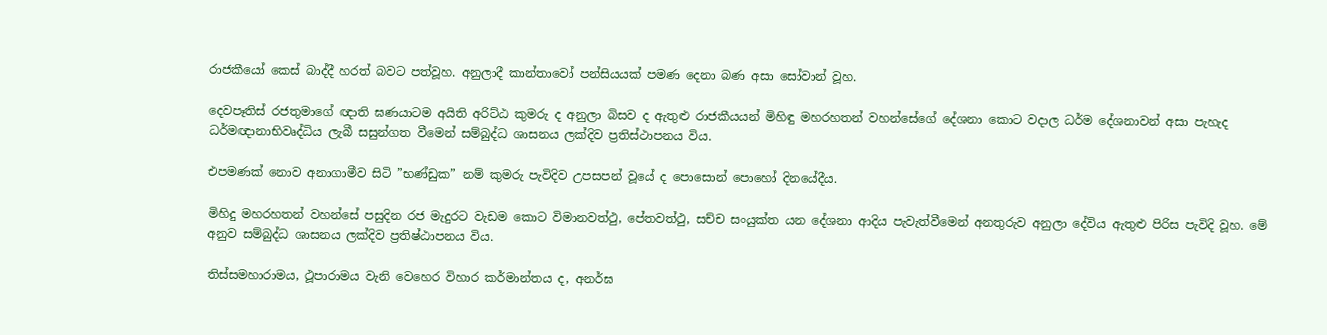රාජකීයෝ කෙස් බාද්දී හරත් බවට පත්වූහ. අනුලාදී කාන්තාවෝ පන්සියයක් පමණ දෙනා බණ අසා සෝවාන් වූහ.

දෙවපෑතිස් රජතුමාගේ ඥාති ඝණයාටම අයිති අරිට්ඨ කුමරු ද අනුලා බිසව ද ඇතුළු රාජකීයයන් මිහිඳු මහරහතන් වහන්සේගේ දේශනා කොට වදාල ධර්ම දේශනාවන් අසා පැහැද ධර්මඥානාභිවෘද්ධිය ලැබී සසුන්ගත වීමෙන් සම්බුද්ධ ශාසනය ලක්දිව ප්‍රතිස්ථාපනය විය.

එපමණක් නොව අනාගාමීව සිටි ”භණ්ඩුක” නම් කුමරු පැවිදිව උපසපන් වූයේ ද පොසොන් පොහෝ දිනයේදීය.

මිහිදු මහරහතන් වහන්සේ පසුදින රජ මැදුරට වැඩම කොට විමානවත්ථු, පේතවත්ථු, සච්ච සංයුක්ත යන දේශනා ආදිය පැවැත්වීමෙන් අනතුරුව අනුලා දේවිය ඇතුළු පිරිස පැවිදි වූහ. මේ අනුව සම්බුද්ධ ශාසනය ලක්දිව ප්‍රතිෂ්ඨාපනය විය.

තිස්සමහාරාමය, ථූපාරාමය වැනි වෙහෙර විහාර කර්මාන්තය ද, අනර්ඝ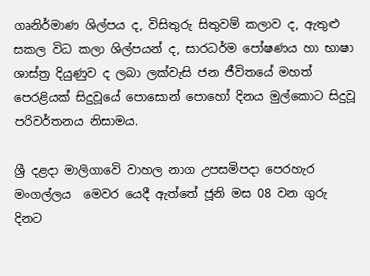ගෘනිර්මාණ ශිල්පය ද, විසිතුරු සිතුවම් කලාව ද, ඇතුළු සකල විධ කලා ශිල්පයන් ද, සාරධර්ම පෝෂණය හා භාෂා ශාස්ත්‍ර දියුණුව ද ලබා ලක්වැසි ජන ජීවිතයේ මහත් පෙරළියක් සිදුවූයේ පොසොන් පොහෝ දිනය මුල්කොට සිදුවූ පරිවර්තනය නිසාමය.

ශ්‍රී දළදා මාලිගාවෙි වාහල නාග උපසමිපදා පෙරහැර මංගල්ලය  මෙවර යෙදී ඇත්තේ ජූනි මස 08 වන ගුරු දිනට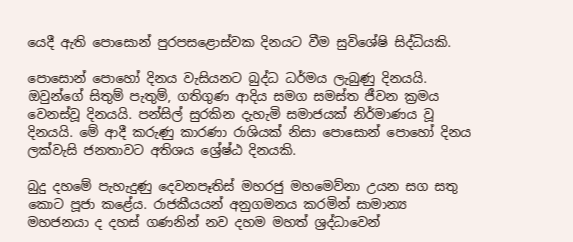යෙදී ඇති පොසොන් පුරපසළොස්වක දිනයට වීම සුවිශේෂි සිද්ධියකි.

පොසොන් පොහෝ දිනය වැසියනට බුද්ධ ධර්මය ලැබුණු දිනයයි. ඔවුන්ගේ සිතුම් පැතුම්, ගතිගුණ ආදිය සමග සමස්ත ජීවන ක්‍රමය වෙනස්වූ දිනයයි. පන්සිල් සුරකින දැහැමි සමාජයක් නිර්මාණය වූ දිනයයි. මේ ආදී කරුණු කාරණා රාශියක් නිසා පොසොන් පොහෝ දිනය ලක්වැසි ජනතාවට අතිශය ශ්‍රේෂ්ඨ දිනයකි.

බුදු දහමේ පැහැදුණු දෙවනපෑතිස් මහරජු මහමෙව්නා උයන සග සතු කොට පූජා කළේය. රාජකීයයන් අනුගමනය කරමින් සාමාන්‍ය මහජනයා ද දහස් ගණනින් නව දහම මහත් ශ්‍රද්ධාවෙන්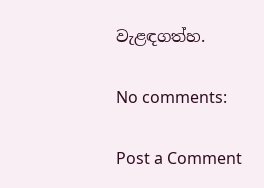වැළඳගත්හ.

No comments:

Post a Comment